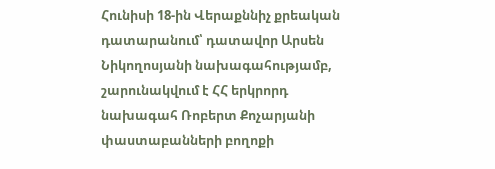Հունիսի 18-ին Վերաքննիչ քրեական դատարանում՝ դատավոր Արսեն Նիկողոսյանի նախագահությամբ, շարունակվում է ՀՀ երկրորդ նախագահ Ռոբերտ Քոչարյանի փաստաբանների բողոքի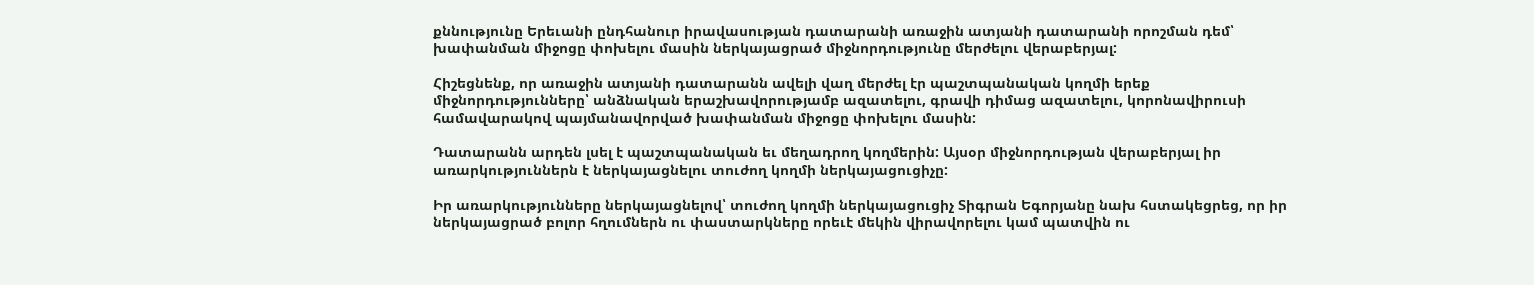քննությունը Երեւանի ընդհանուր իրավասության դատարանի առաջին ատյանի դատարանի որոշման դեմ՝ խափանման միջոցը փոխելու մասին ներկայացրած միջնորդությունը մերժելու վերաբերյալ:

Հիշեցնենք, որ առաջին ատյանի դատարանն ավելի վաղ մերժել էր պաշտպանական կողմի երեք միջնորդությունները՝ անձնական երաշխավորությամբ ազատելու, գրավի դիմաց ազատելու, կորոնավիրուսի համավարակով պայմանավորված խափանման միջոցը փոխելու մասին:

Դատարանն արդեն լսել է պաշտպանական եւ մեղադրող կողմերին: Այսօր միջնորդության վերաբերյալ իր առարկություններն է ներկայացնելու տուժող կողմի ներկայացուցիչը:

Իր առարկությունները ներկայացնելով՝ տուժող կողմի ներկայացուցիչ Տիգրան Եգորյանը նախ հստակեցրեց, որ իր ներկայացրած բոլոր հղումներն ու փաստարկները որեւէ մեկին վիրավորելու կամ պատվին ու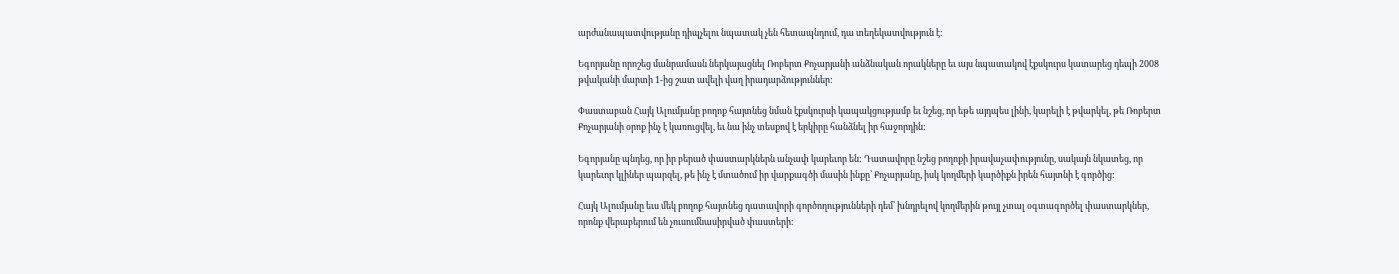արժանապատվությանը դիպչելու նպատակ չեն հետապնդում, դա տեղեկատվություն է:

Եգորյանը որոշեց մանրամասն ներկայացնել Ռոբերտ Քոչարյանի անձնական որակները եւ այս նպատակով էքսկուրս կատարեց դեպի 2008 թվականի մարտի 1-ից շատ ավելի վաղ իրադարձություններ:

Փաստաբան Հայկ Ալումյանը բողոք հայտնեց նման էքսկուրսի կապակցությամբ եւ նշեց, որ եթե այդպես լինի, կարելի է թվարկել, թե Ռոբերտ Քոչարյանի օրոք ինչ է կառուցվել, եւ նա ինչ տեսքով է երկիրը հանձնել իր հաջորդին:

Եգորյանը պնդեց, որ իր բերած փաստարկներն անչափ կարեւոր են: Դատավորը նշեց բողոքի իրավաչափությունը, սակայն նկատեց, որ կարեւոր կլիներ պարզել, թե ինչ է մտածում իր վարքագծի մասին ինքը՝ Քոչարյանը, իսկ կողմերի կարծիքն իրեն հայտնի է գործից:

Հայկ Ալումյանը եւս մեկ բողոք հայտնեց դատավորի գործողությունների դեմ՝ խնդրելով կողմերին թույլ չտալ օգտագործել փաստարկներ, որոնք վերաբերում են չուսումնասիրված փաստերի: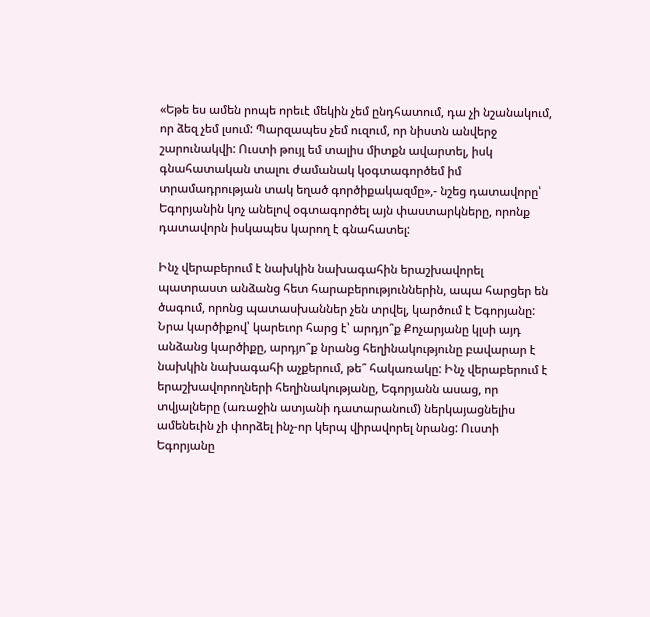«Եթե ես ամեն րոպե որեւէ մեկին չեմ ընդհատում, դա չի նշանակում, որ ձեզ չեմ լսում: Պարզապես չեմ ուզում, որ նիստն անվերջ շարունակվի: Ուստի թույլ եմ տալիս միտքն ավարտել, իսկ գնահատական տալու ժամանակ կօգտագործեմ իմ տրամադրության տակ եղած գործիքակազմը»,- նշեց դատավորը՝ Եգորյանին կոչ անելով օգտագործել այն փաստարկները, որոնք դատավորն իսկապես կարող է գնահատել:

Ինչ վերաբերում է նախկին նախագահին երաշխավորել պատրաստ անձանց հետ հարաբերություններին, ապա հարցեր են ծագում, որոնց պատասխաններ չեն տրվել, կարծում է Եգորյանը: Նրա կարծիքով՝ կարեւոր հարց է՝ արդյո՞ք Քոչարյանը կլսի այդ անձանց կարծիքը, արդյո՞ք նրանց հեղինակությունը բավարար է նախկին նախագահի աչքերում, թե՞ հակառակը: Ինչ վերաբերում է երաշխավորողների հեղինակությանը, Եգորյանն ասաց, որ տվյալները (առաջին ատյանի դատարանում) ներկայացնելիս ամենեւին չի փորձել ինչ-որ կերպ վիրավորել նրանց: Ուստի Եգորյանը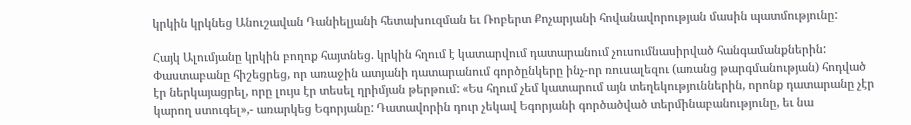կրկին կրկնեց Անուշավան Դանիելյանի հետախուզման եւ Ռոբերտ Քոչարյանի հովանավորության մասին պատմությունը:

Հայկ Ալումյանը կրկին բողոք հայտնեց. կրկին հղում է կատարվում դատարանում չուսումնասիրված հանգամանքներին: Փաստաբանը հիշեցրեց, որ առաջին ատյանի դատարանում գործընկերը ինչ-որ ռուսալեզու (առանց թարգմանության) հոդված էր ներկայացրել, որը լույս էր տեսել ղրիմյան թերթում: «Ես հղում չեմ կատարում այն տեղեկություններին, որոնք դատարանը չէր կարող ստուգել»,- առարկեց Եգորյանը: Դատավորին դուր չեկավ Եգորյանի գործածված տերմինաբանությունը, եւ նա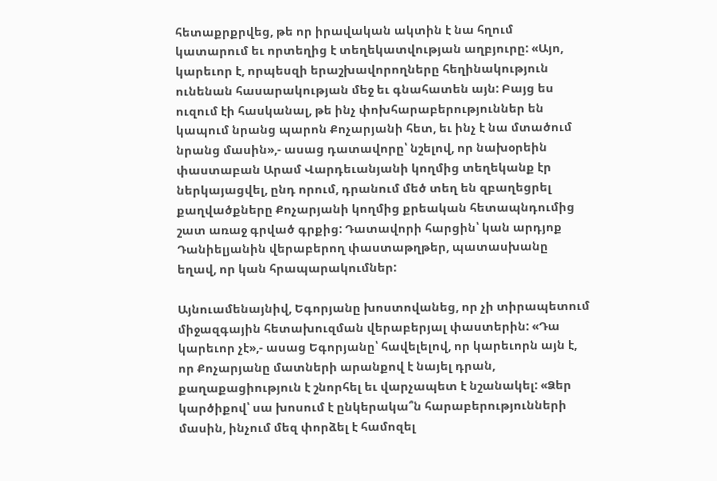հետաքրքրվեց, թե որ իրավական ակտին է նա հղում կատարում եւ որտեղից է տեղեկատվության աղբյուրը: «Այո, կարեւոր է, որպեսզի երաշխավորողները հեղինակություն ունենան հասարակության մեջ եւ գնահատեն այն: Բայց ես ուզում էի հասկանալ, թե ինչ փոխհարաբերություններ են կապում նրանց պարոն Քոչարյանի հետ, եւ ինչ է նա մտածում նրանց մասին»,- ասաց դատավորը՝ նշելով, որ նախօրեին փաստաբան Արամ Վարդեւանյանի կողմից տեղեկանք էր ներկայացվել, ընդ որում, դրանում մեծ տեղ են զբաղեցրել քաղվածքները Քոչարյանի կողմից քրեական հետապնդումից շատ առաջ գրված գրքից: Դատավորի հարցին՝ կան արդյոք Դանիելյանին վերաբերող փաստաթղթեր, պատասխանը եղավ, որ կան հրապարակումներ:

Այնուամենայնիվ, Եգորյանը խոստովանեց, որ չի տիրապետում միջազգային հետախուզման վերաբերյալ փաստերին: «Դա կարեւոր չէ»,- ասաց Եգորյանը՝ հավելելով, որ կարեւորն այն է, որ Քոչարյանը մատների արանքով է նայել դրան, քաղաքացիություն է շնորհել եւ վարչապետ է նշանակել: «Ձեր կարծիքով՝ սա խոսում է ընկերակա՞ն հարաբերությունների մասին, ինչում մեզ փորձել է համոզել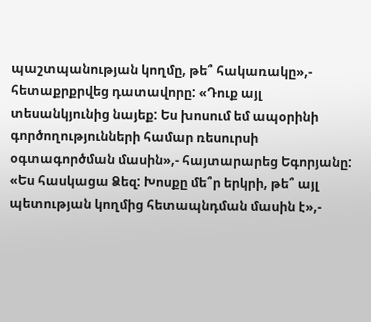պաշտպանության կողմը, թե՞ հակառակը»,- հետաքրքրվեց դատավորը: «Դուք այլ տեսանկյունից նայեք: Ես խոսում եմ ապօրինի գործողությունների համար ռեսուրսի օգտագործման մասին»,- հայտարարեց Եգորյանը: «Ես հասկացա Ձեզ: Խոսքը մե՞ր երկրի, թե՞ այլ պետության կողմից հետապնդման մասին է»,-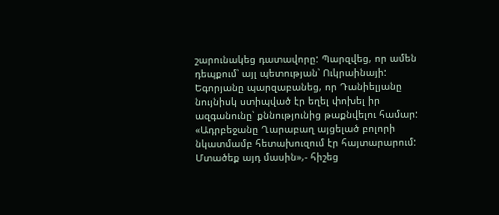շարունակեց դատավորը: Պարզվեց, որ ամեն դեպքում՝ այլ պետության՝ Ուկրաինայի: Եգորյանը պարզաբանեց, որ Դանիելյանը նույնիսկ ստիպված էր եղել փոխել իր ազգանունը՝ քննությունից թաքնվելու համար: «Ադրբեջանը Ղարաբաղ այցելած բոլորի նկատմամբ հետախուզում էր հայտարարում: Մտածեք այդ մասին»,- հիշեց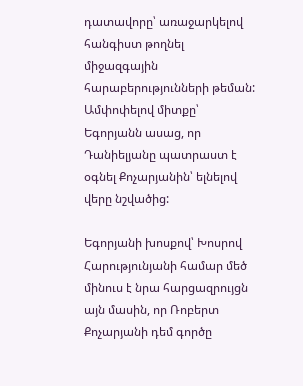դատավորը՝ առաջարկելով հանգիստ թողնել միջազգային հարաբերությունների թեման: Ամփոփելով միտքը՝ Եգորյանն ասաց, որ Դանիելյանը պատրաստ է օգնել Քոչարյանին՝ ելնելով վերը նշվածից:

Եգորյանի խոսքով՝ Խոսրով Հարությունյանի համար մեծ մինուս է նրա հարցազրույցն այն մասին, որ Ռոբերտ Քոչարյանի դեմ գործը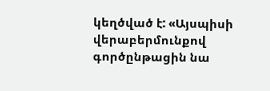կեղծված է: «Այսպիսի վերաբերմունքով գործընթացին նա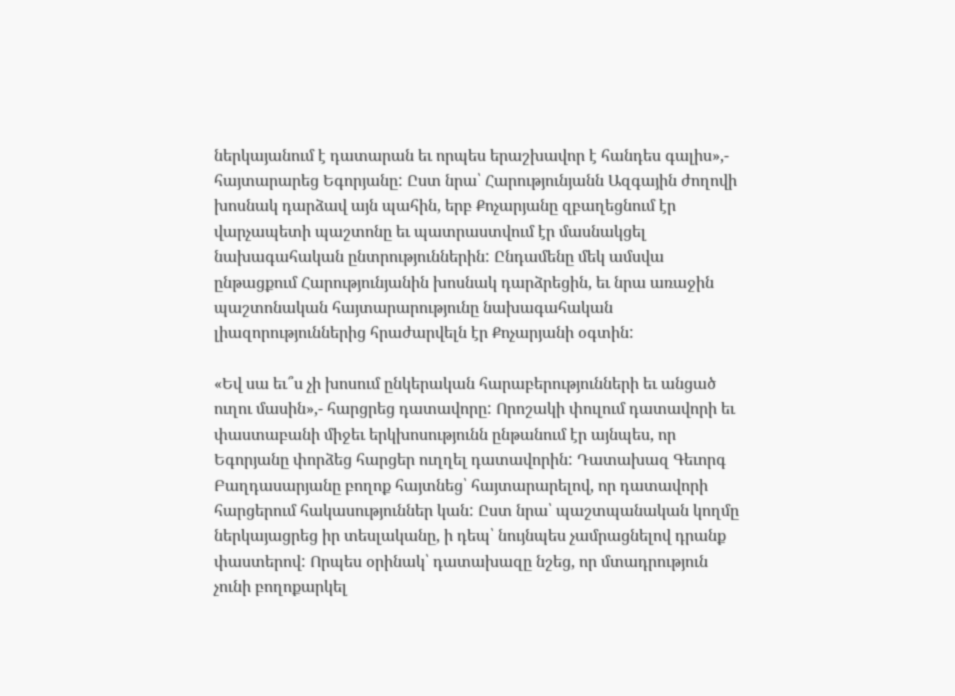ներկայանում է դատարան եւ որպես երաշխավոր է հանդես գալիս»,- հայտարարեց Եգորյանը: Ըստ նրա՝ Հարությունյանն Ազգային ժողովի խոսնակ դարձավ այն պահին, երբ Քոչարյանը զբաղեցնում էր վարչապետի պաշտոնը եւ պատրաստվում էր մասնակցել նախագահական ընտրություններին: Ընդամենը մեկ ամսվա ընթացքում Հարությունյանին խոսնակ դարձրեցին, եւ նրա առաջին պաշտոնական հայտարարությունը նախագահական լիազորություններից հրաժարվելն էր Քոչարյանի օգտին:

«Եվ սա եւ՞ս չի խոսում ընկերական հարաբերությունների եւ անցած ուղու մասին»,- հարցրեց դատավորը: Որոշակի փուլում դատավորի եւ փաստաբանի միջեւ երկխոսությունն ընթանում էր այնպես, որ Եգորյանը փորձեց հարցեր ուղղել դատավորին: Դատախազ Գեւորգ Բաղդասարյանը բողոք հայտնեց՝ հայտարարելով, որ դատավորի հարցերում հակասություններ կան: Ըստ նրա՝ պաշտպանական կողմը ներկայացրեց իր տեսլականը, ի դեպ՝ նույնպես չամրացնելով դրանք փաստերով: Որպես օրինակ՝ դատախազը նշեց, որ մտադրություն չունի բողոքարկել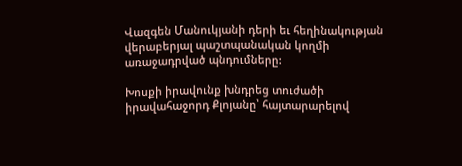Վազգեն Մանուկյանի դերի եւ հեղինակության վերաբերյալ պաշտպանական կողմի առաջադրված պնդումները:

Խոսքի իրավունք խնդրեց տուժածի իրավահաջորդ Քլոյանը՝ հայտարարելով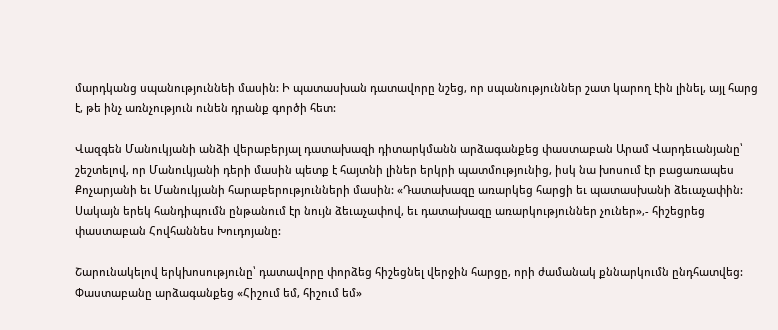մարդկանց սպանություննեի մասին: Ի պատասխան դատավորը նշեց, որ սպանություններ շատ կարող էին լինել, այլ հարց է, թե ինչ առնչություն ունեն դրանք գործի հետ:

Վազգեն Մանուկյանի անձի վերաբերյալ դատախազի դիտարկմանն արձագանքեց փաստաբան Արամ Վարդեւանյանը՝ շեշտելով, որ Մանուկյանի դերի մասին պետք է հայտնի լիներ երկրի պատմությունից, իսկ նա խոսում էր բացառապես Քոչարյանի եւ Մանուկյանի հարաբերությունների մասին: «Դատախազը առարկեց հարցի եւ պատասխանի ձեւաչափին: Սակայն երեկ հանդիպումն ընթանում էր նույն ձեւաչափով, եւ դատախազը առարկություններ չուներ»,- հիշեցրեց փաստաբան Հովհաննես Խուդոյանը:

Շարունակելով երկխոսությունը՝ դատավորը փորձեց հիշեցնել վերջին հարցը, որի ժամանակ քննարկումն ընդհատվեց: Փաստաբանը արձագանքեց «Հիշում եմ, հիշում եմ»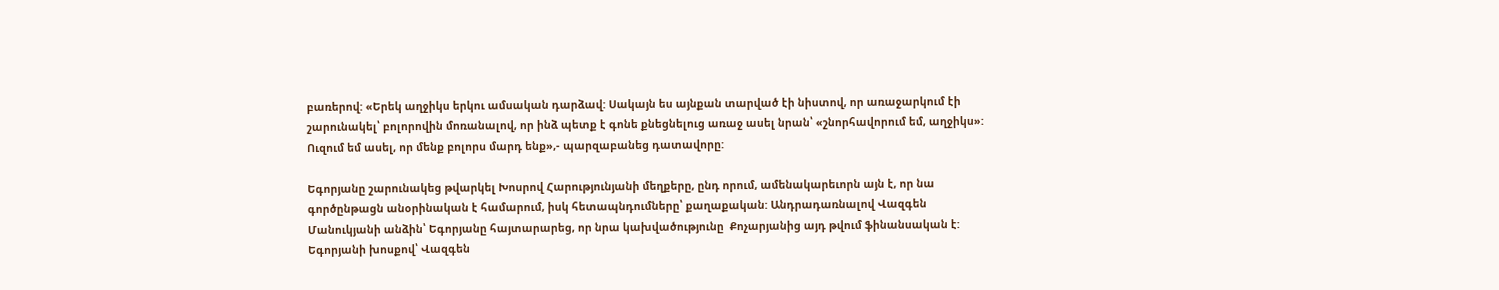բառերով: «Երեկ աղջիկս երկու ամսական դարձավ: Սակայն ես այնքան տարված էի նիստով, որ առաջարկում էի շարունակել՝ բոլորովին մոռանալով, որ ինձ պետք է գոնե քնեցնելուց առաջ ասել նրան՝ «շնորհավորում եմ, աղջիկս»: Ուզում եմ ասել, որ մենք բոլորս մարդ ենք»,- պարզաբանեց դատավորը:

Եգորյանը շարունակեց թվարկել Խոսրով Հարությունյանի մեղքերը, ընդ որում, ամենակարեւորն այն է, որ նա գործընթացն անօրինական է համարում, իսկ հետապնդումները՝ քաղաքական: Անդրադառնալով Վազգեն Մանուկյանի անձին՝ Եգորյանը հայտարարեց, որ նրա կախվածությունը  Քոչարյանից այդ թվում ֆինանսական է: Եգորյանի խոսքով՝ Վազգեն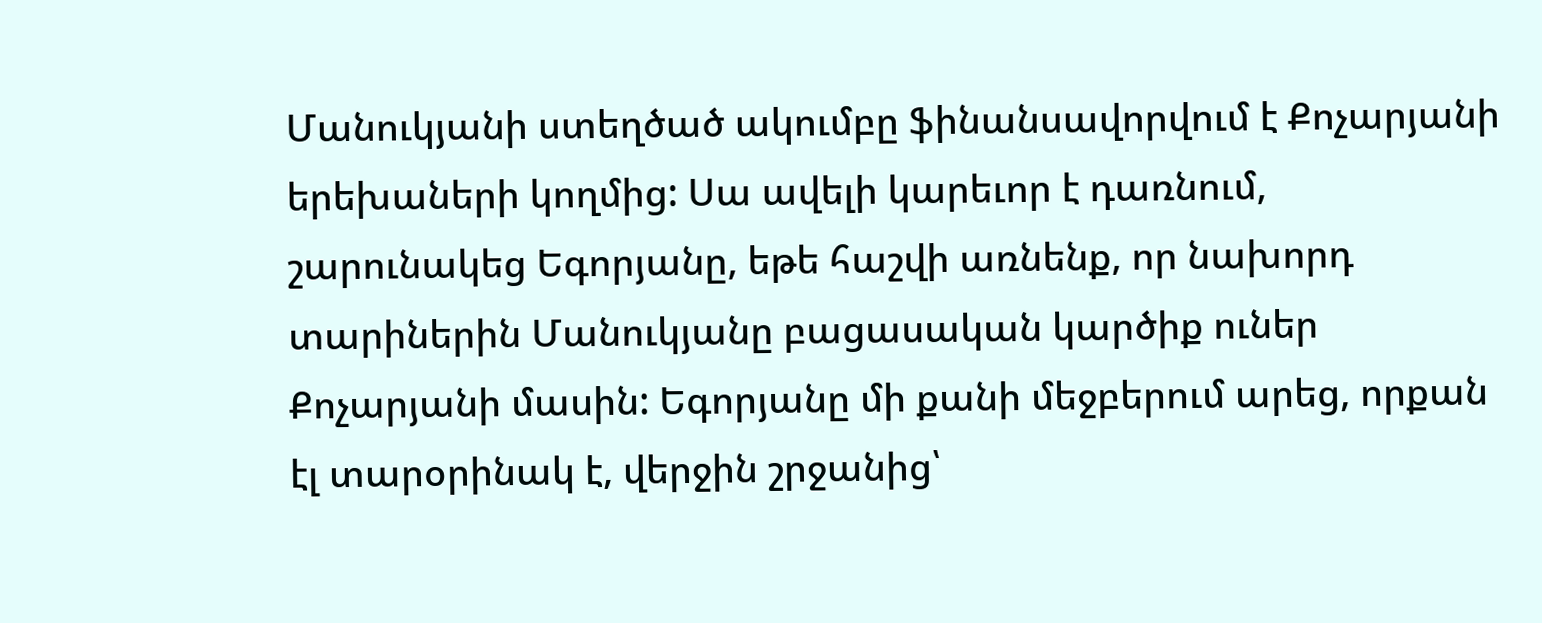Մանուկյանի ստեղծած ակումբը ֆինանսավորվում է Քոչարյանի երեխաների կողմից: Սա ավելի կարեւոր է դառնում, շարունակեց Եգորյանը, եթե հաշվի առնենք, որ նախորդ տարիներին Մանուկյանը բացասական կարծիք ուներ Քոչարյանի մասին: Եգորյանը մի քանի մեջբերում արեց, որքան էլ տարօրինակ է, վերջին շրջանից՝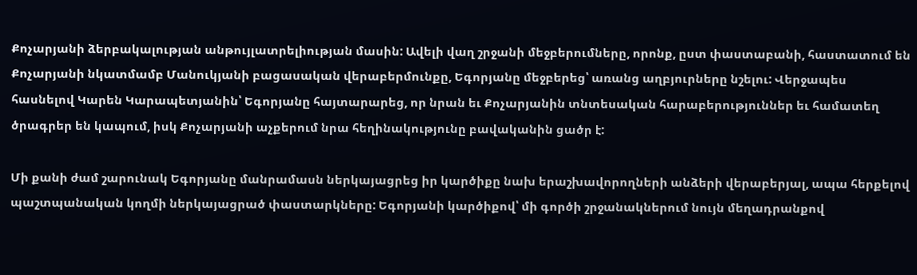Քոչարյանի ձերբակալության անթույլատրելիության մասին: Ավելի վաղ շրջանի մեջբերումները, որոնք, ըստ փաստաբանի, հաստատում են Քոչարյանի նկատմամբ Մանուկյանի բացասական վերաբերմունքը, Եգորյանը մեջբերեց՝ առանց աղբյուրները նշելու: Վերջապես հասնելով Կարեն Կարապետյանին՝ Եգորյանը հայտարարեց, որ նրան եւ Քոչարյանին տնտեսական հարաբերություններ եւ համատեղ ծրագրեր են կապում, իսկ Քոչարյանի աչքերում նրա հեղինակությունը բավականին ցածր է:

Մի քանի ժամ շարունակ Եգորյանը մանրամասն ներկայացրեց իր կարծիքը նախ երաշխավորողների անձերի վերաբերյալ, ապա հերքելով պաշտպանական կողմի ներկայացրած փաստարկները: Եգորյանի կարծիքով՝ մի գործի շրջանակներում նույն մեղադրանքով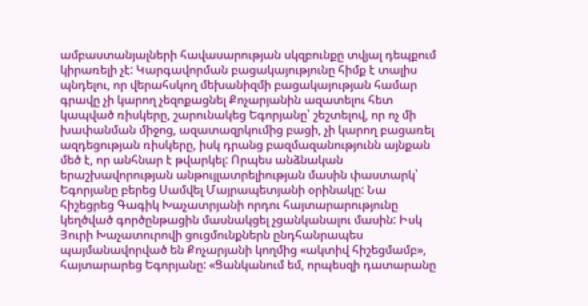ամբաստանյալների հավասարության սկզբունքը տվյալ դեպքում կիրառելի չէ: Կարգավորման բացակայությունը հիմք է տալիս պնդելու, որ վերահսկող մեխանիզմի բացակայության համար գրավը չի կարող չեզոքացնել Քոչարյանին ազատելու հետ կապված ռիսկերը, շարունակեց Եգորյանը՝ շեշտելով, որ ոչ մի խափանման միջոց, ազատազրկումից բացի, չի կարող բացառել ազդեցության ռիսկերը, իսկ դրանց բազմազանությունն այնքան մեծ է, որ անհնար է թվարկել: Որպես անձնական երաշխավորության անթույլատրելիության մասին փաստարկ՝ Եգորյանը բերեց Սամվել Մայրապետյանի օրինակը: Նա հիշեցրեց Գագիկ Խաչատրյանի որդու հայտարարությունը կեղծված գործընթացին մասնակցել չցանկանալու մասին: Իսկ Յուրի Խաչատուրովի ցուցմունքներն ընդհանրապես պայմանավորված են Քոչարյանի կողմից «ակտիվ հիշեցմամբ», հայտարարեց Եգորյանը: «Ցանկանում եմ, որպեսզի դատարանը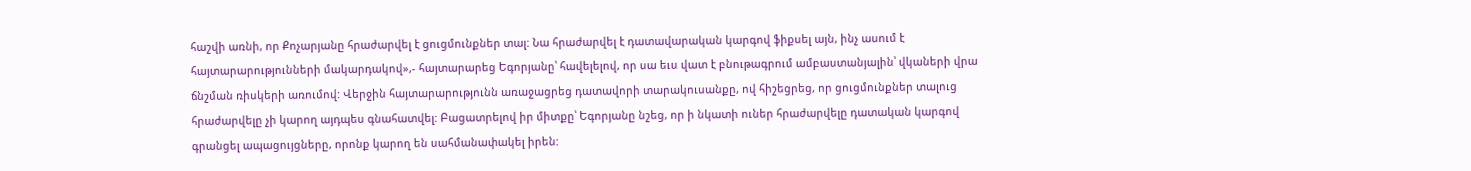հաշվի առնի, որ Քոչարյանը հրաժարվել է ցուցմունքներ տալ: Նա հրաժարվել է դատավարական կարգով ֆիքսել այն, ինչ ասում է հայտարարությունների մակարդակով»,- հայտարարեց Եգորյանը՝ հավելելով, որ սա եւս վատ է բնութագրում ամբաստանյալին՝ վկաների վրա ճնշման ռիսկերի առումով: Վերջին հայտարարությունն առաջացրեց դատավորի տարակուսանքը, ով հիշեցրեց, որ ցուցմունքներ տալուց հրաժարվելը չի կարող այդպես գնահատվել: Բացատրելով իր միտքը՝ Եգորյանը նշեց, որ ի նկատի ուներ հրաժարվելը դատական կարգով գրանցել ապացույցները, որոնք կարող են սահմանափակել իրեն: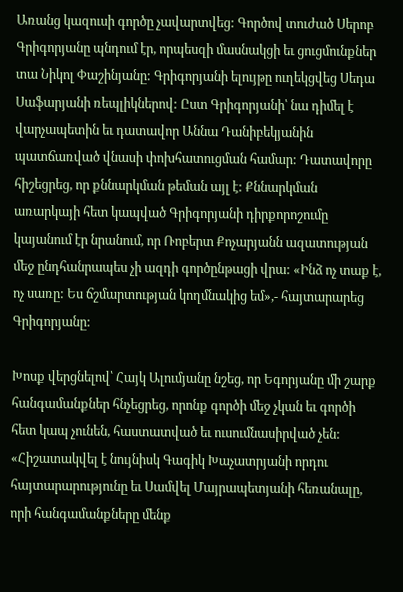Առանց կազուսի գործը չավարտվեց: Գործով տուժած Սերոբ Գրիգորյանը պնդում էր, որպեսզի մասնակցի եւ ցուցմունքներ տա Նիկոլ Փաշինյանը: Գրիգորյանի ելույթը ուղեկցվեց Սեդա Սաֆարյանի ռեպլիկներով: Ըստ Գրիգորյանի՝ նա դիմել է վարչապետին եւ դատավոր Աննա Դանիբեկյանին պատճառված վնասի փոխհատուցման համար: Դատավորը հիշեցրեց, որ քննարկման թեման այլ է: Քննարկման առարկայի հետ կապված Գրիգորյանի դիրքորոշումը կայանում էր նրանում, որ Ռոբերտ Քոչարյանն ազատության մեջ ընդհանրապես չի ազդի գործընթացի վրա: «Ինձ ոչ տաք է, ոչ սառը: Ես ճշմարտության կողմնակից եմ»,- հայտարարեց Գրիգորյանը:

Խոսք վերցնելով՝ Հայկ Ալումյանը նշեց, որ Եգորյանը մի շարք հանգամանքներ հնչեցրեց, որոնք գործի մեջ չկան եւ գործի հետ կապ չունեն, հաստատված եւ ուսումնասիրված չեն: «Հիշատակվել է նույնիսկ Գագիկ Խաչատրյանի որդու հայտարարությունը եւ Սամվել Մայրապետյանի հեռանալը, որի հանգամանքները մենք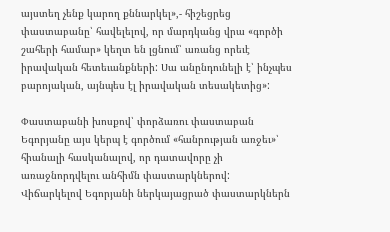այստեղ չենք կարող քննարկել»,- հիշեցրեց փաստաբանը՝ հավելելով, որ մարդկանց վրա «գործի շահերի համար» կեղտ են լցնում՝ առանց որեւէ իրավական հետեւանքների: Սա անընդունելի է՝ ինչպես բարոյական, այնպես էլ իրավական տեսակետից»:

Փաստաբանի խոսքով՝ փորձառու փաստաբան Եգորյանը այս կերպ է գործում «հանրության առջեւ»՝ հիանալի հասկանալով, որ դատավորը չի առաջնորդվելու անհիմն փաստարկներով: Վիճարկելով Եգորյանի ներկայացրած փաստարկներն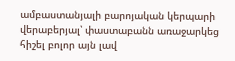ամբաստանյալի բարոյական կերպարի վերաբերյալ՝ փաստաբանն առաջարկեց հիշել բոլոր այն լավ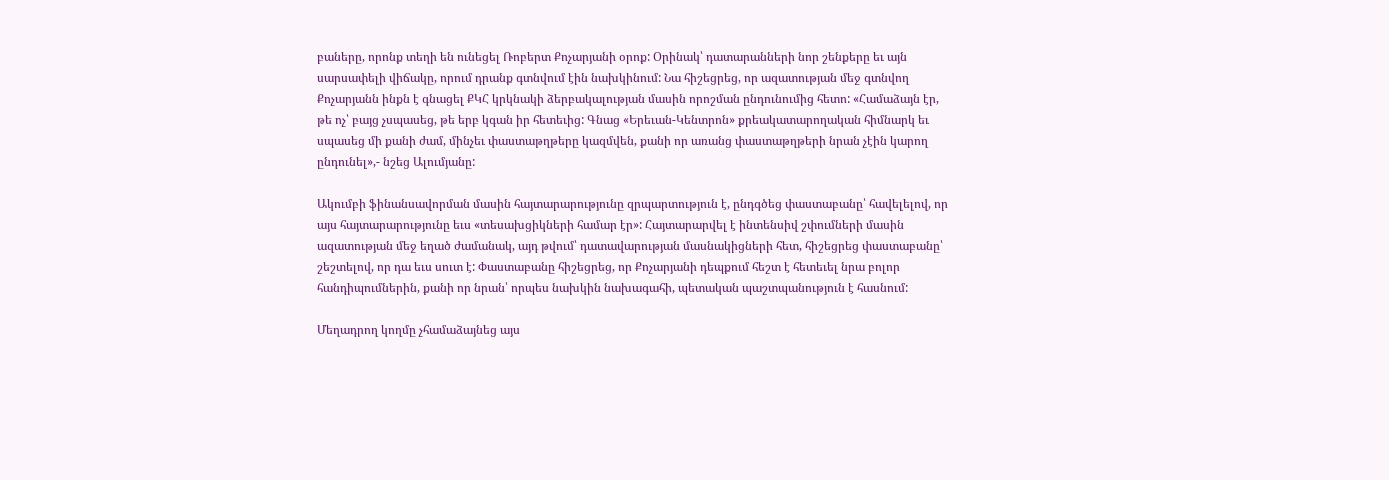բաները, որոնք տեղի են ունեցել Ռոբերտ Քոչարյանի օրոք: Օրինակ՝ դատարանների նոր շենքերը եւ այն սարսափելի վիճակը, որում դրանք գտնվում էին նախկինում: Նա հիշեցրեց, որ ազատության մեջ գտնվող Քոչարյանն ինքն է գնացել ՔԿՀ կրկնակի ձերբակալության մասին որոշման ընդունումից հետո: «Համաձայն էր, թե ոչ՝ բայց չսպասեց, թե երբ կգան իր հետեւից: Գնաց «Երեւան-Կենտրոն» քրեակատարողական հիմնարկ եւ սպասեց մի քանի ժամ, մինչեւ փաստաթղթերը կազմվեն, քանի որ առանց փաստաթղթերի նրան չէին կարող ընդունել»,- նշեց Ալումյանը:

Ակումբի ֆինանսավորման մասին հայտարարությունը զրպարտություն է, ընդգծեց փաստաբանը՝ հավելելով, որ այս հայտարարությունը եւս «տեսախցիկների համար էր»: Հայտարարվել է ինտենսիվ շփումների մասին ազատության մեջ եղած ժամանակ, այդ թվում՝ դատավարության մասնակիցների հետ, հիշեցրեց փաստաբանը՝ շեշտելով, որ դա եւս սուտ է: Փաստաբանը հիշեցրեց, որ Քոչարյանի դեպքում հեշտ է հետեւել նրա բոլոր հանդիպումներին, քանի որ նրան՝ որպես նախկին նախագահի, պետական պաշտպանություն է հասնում:

Մեղադրող կողմը չհամաձայնեց այս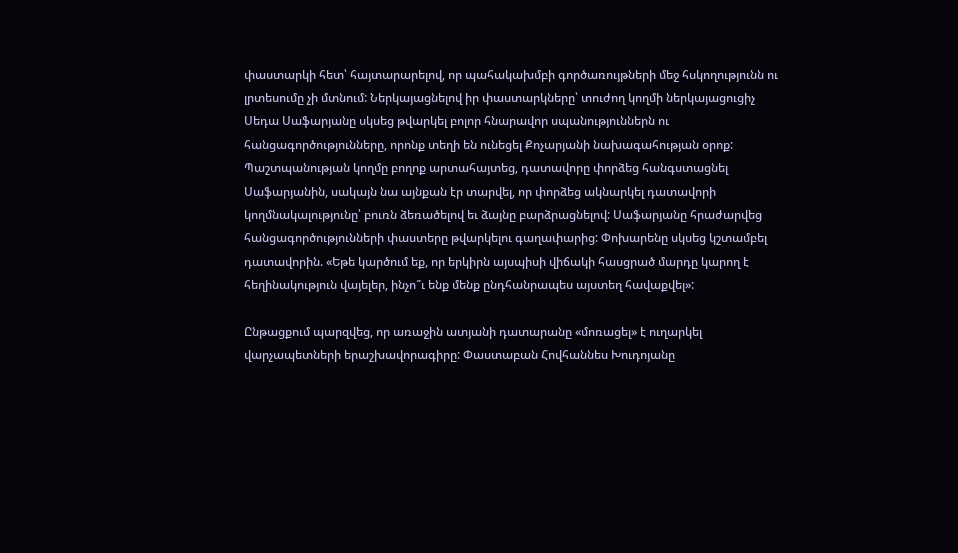փաստարկի հետ՝ հայտարարելով, որ պահակախմբի գործառույթների մեջ հսկողությունն ու լրտեսումը չի մտնում: Ներկայացնելով իր փաստարկները՝ տուժող կողմի ներկայացուցիչ Սեդա Սաֆարյանը սկսեց թվարկել բոլոր հնարավոր սպանություններն ու հանցագործությունները, որոնք տեղի են ունեցել Քոչարյանի նախագահության օրոք: Պաշտպանության կողմը բողոք արտահայտեց, դատավորը փորձեց հանգստացնել Սաֆարյանին, սակայն նա այնքան էր տարվել, որ փորձեց ակնարկել դատավորի կողմնակալությունը՝ բուռն ձեռածելով եւ ձայնը բարձրացնելով: Սաֆարյանը հրաժարվեց հանցագործությունների փաստերը թվարկելու գաղափարից: Փոխարենը սկսեց կշտամբել դատավորին. «Եթե կարծում եք, որ երկիրն այսպիսի վիճակի հասցրած մարդը կարող է հեղինակություն վայելեր, ինչո՞ւ ենք մենք ընդհանրապես այստեղ հավաքվել»:

Ընթացքում պարզվեց, որ առաջին ատյանի դատարանը «մոռացել» է ուղարկել վարչապետների երաշխավորագիրը: Փաստաբան Հովհաննես Խուդոյանը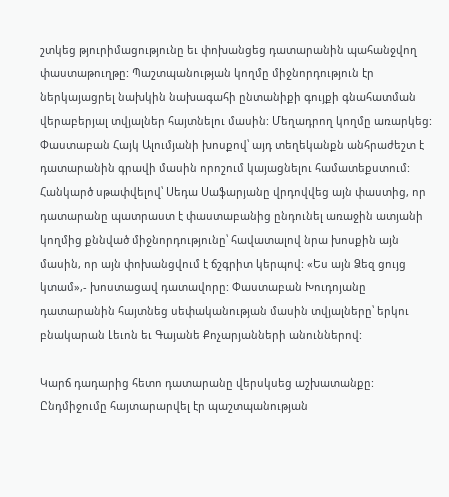շտկեց թյուրիմացությունը եւ փոխանցեց դատարանին պահանջվող փաստաթուղթը: Պաշտպանության կողմը միջնորդություն էր ներկայացրել նախկին նախագահի ընտանիքի գույքի գնահատման վերաբերյալ տվյալներ հայտնելու մասին: Մեղադրող կողմը առարկեց: Փաստաբան Հայկ Ալումյանի խոսքով՝ այդ տեղեկանքն անհրաժեշտ է դատարանին գրավի մասին որոշում կայացնելու համատեքստում: Հանկարծ սթափվելով՝ Սեդա Սաֆարյանը վրդովվեց այն փաստից, որ դատարանը պատրաստ է փաստաբանից ընդունել առաջին ատյանի կողմից քննված միջնորդությունը՝ հավատալով նրա խոսքին այն մասին, որ այն փոխանցվում է ճշգրիտ կերպով: «Ես այն Ձեզ ցույց կտամ»,- խոստացավ դատավորը: Փաստաբան Խուդոյանը դատարանին հայտնեց սեփականության մասին տվյալները՝ երկու բնակարան Լեւոն եւ Գայանե Քոչարյանների անուններով:

Կարճ դադարից հետո դատարանը վերսկսեց աշխատանքը: Ընդմիջումը հայտարարվել էր պաշտպանության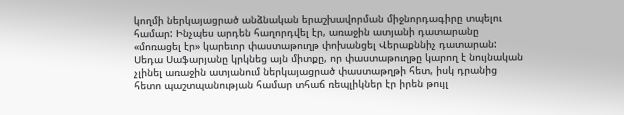կողմի ներկայացրած անձնական երաշխավորման միջնորդագիրը տպելու համար: Ինչպես արդեն հաղորդվել էր, առաջին ատյանի դատարանը «մոռացել էր» կարեւոր փաստաթուղթ փոխանցել Վերաքննիչ դատարան: Սեդա Սաֆարյանը կրկնեց այն միտքը, որ փաստաթուղթը կարող է նույնական չլինել առաջին ատյանում ներկայացրած փաստաթղթի հետ, իսկ դրանից հետո պաշտպանության համար տհաճ ռեպլիկներ էր իրեն թույլ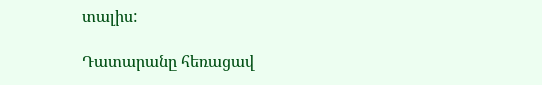տալիս:

Դատարանը հեռացավ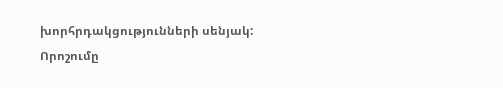խորհրդակցությունների սենյակ: Որոշումը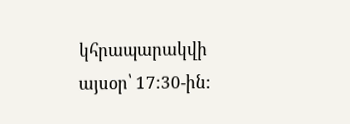կհրապարակվի այսօր՝ 17:30-ին: